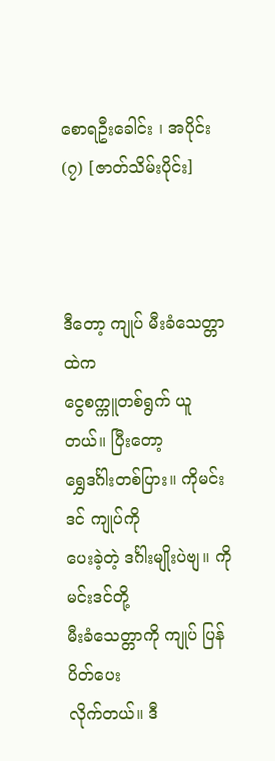စောရဦးခေါင်း ၊ အပိုင်း(၇) [ဇာတ်သိမ်းပိုင်း]



ဒီတော့ ကျုပ် မီးခံသေတ္တာထဲက
ငွေစက္ကူတစ်ရွက် ယူတယ်။ ပြီးတော့
ရွှေဒင်္ဂါးတစ်ပြား။ ကိုမင်းဒင် ကျုပ်ကို
ပေးခဲ့တဲ့ ဒင်္ဂါးမျိုးပဲဗျ။ ကိုမင်းဒင်တို့
မီးခံသေတ္တာကို ကျုပ် ပြန်ပိတ်ပေး
လိုက်တယ်။ ဒီ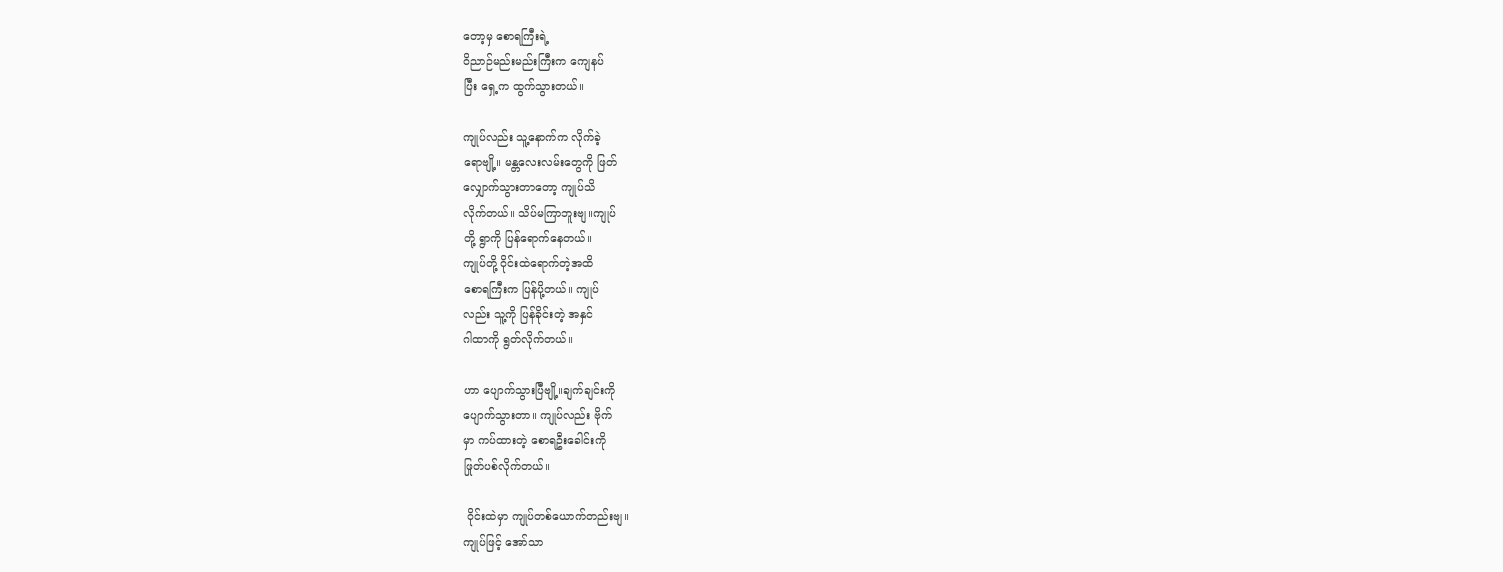တော့မှ စောရကြီးရဲ့
ဝိညာဉ်မည်းမည်းကြီးက ကျေနပ်
ပြီး ရှေ့က ထွက်သွားတယ်။

ကျုပ်လည်း သူ့နောက်က လိုက်ခဲ့
ရောဗျို့။ မန္တလေးလမ်းတွေကို ဖြတ်
လျှောက်သွားတာတော့ ကျုပ်သိ
လိုက်တယ်။ သိပ်မကြာဘူးဗျ။ကျုပ်
တို့ ရွာကို ပြန်ရောက်နေတယ်။
ကျုပ်တို့ ဝိုင်းထဲရောက်တဲ့အထိ
စောရကြီးက ပြန်ပို့တယ်။ ကျုပ်
လည်း သူ့ကို ပြန်ခိုင်းတဲ့ အနှင်
ဂါထာကို ရွတ်လိုက်တယ်။

ဟာ ပျောက်သွားပြီဗျို့။ချက်ချင်းကို
ပျောက်သွားတာ။ ကျုပ်လည်း ဗိုက်
မှာ ကပ်ထားတဲ့ စောရဦးခေါင်းကို
ဖြုတ်ပစ်လိုက်တယ်။

 ဝိုင်းထဲမှာ ကျုပ်တစ်ယောက်တည်းဗျ။
ကျုပ်ဖြင့် အော်သာ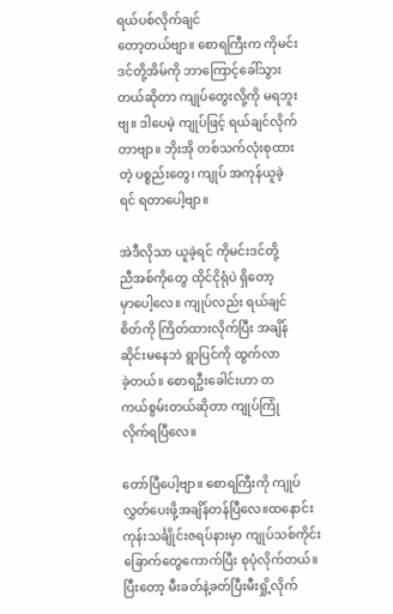ရယ်ပစ်လိုက်ချင်
တော့တယ်ဗျာ။ စောရကြီးက ကိုမင်း
ဒင်တို့အိမ်ကို ဘာကြောင့်ခေါ်သွား
တယ်ဆိုတာ ကျုပ်တွေးလို့ကို မရဘူး
ဗျ။ ဒါပေမဲ့ ကျုပ်ဖြင့် ရယ်ချင်လိုက်
တာဗျာ။ ဘိုးအို တစ်သက်လုံးစုထား
တဲ့ ပစ္စည်းတွေ၊ ကျုပ် အကုန်ယူခဲ့
ရင် ရတာပေါ့ဗျာ။

အဲဒီလိုသာ ယူခဲ့ရင် ကိုမင်းဒင်တို့
ညီအစ်ကိုတွေ ထိုင်ငိုရုံပဲ ရှိတော့
မှာပေါ့လေ။ ကျုပ်လည်း ရယ်ချင်
စိတ်ကို ကြိတ်ထားလိုက်ပြီး အချိန်
ဆိုင်းမနေဘဲ ရွာပြင်ကို ထွက်လာ
ခဲ့တယ်။ စောရဦးခေါင်းဟာ တ
ကယ်စွမ်းတယ်ဆိုတာ ကျုပ်ကြုံ
လိုက်ရပြီလေ။

တော်ပြီပေါ့ဗျာ။ စောရကြီးကို ကျုပ်
လွှတ်ပေးဖို့အချိန်တန်ပြီလေ။ထနောင်း
ကုန်းသင်္ချိုင်းဇရပ်နားမှာ ကျုပ်သစ်ကိုင်း
ခြောက်တွေကောက်ပြီး စုပုံလိုက်တယ်။
ပြီးတော့ မီးခတ်နဲ့ခတ်ပြီးမီးရှို့လိုက်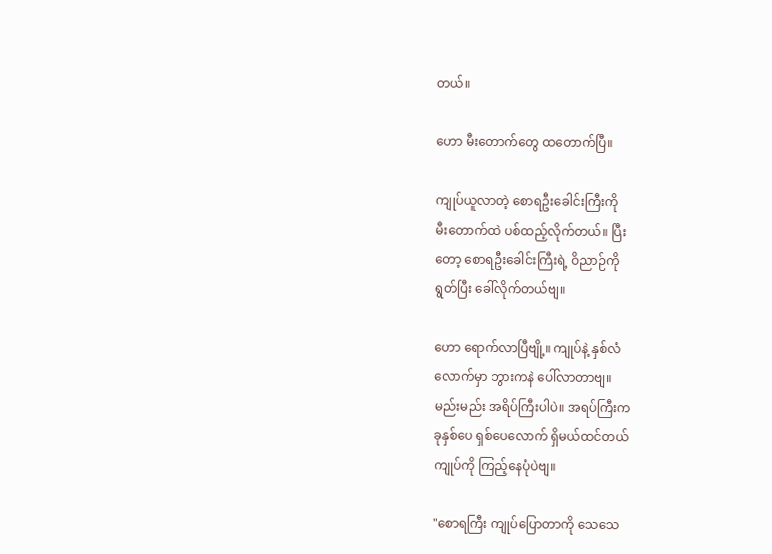တယ်။

ဟော မီးတောက်တွေ ထတောက်ပြီ။

ကျုပ်ယူလာတဲ့ စောရဦးခေါင်းကြီးကို
မီးတောက်ထဲ ပစ်ထည့်လိုက်တယ်။ ပြီး
တော့ စောရဦးခေါင်းကြီးရဲ့ ဝိညာဉ်ကို
ရွတ်ပြီး ခေါ်လိုက်တယ်ဗျ။

ဟော ရောက်လာပြီဗျို့။ ကျုပ်နဲ့ နှစ်လံ
လောက်မှာ ဘွားကနဲ ပေါ်လာတာဗျ။
မည်းမည်း အရိပ်ကြီးပါပဲ။ အရပ်ကြီးက
ခုနှစ်ပေ ရှစ်ပေလောက် ရှိမယ်ထင်တယ်
ကျုပ်ကို ကြည့်နေပုံပဲဗျ။

"စောရကြီး ကျုပ်ပြောတာကို သေသေ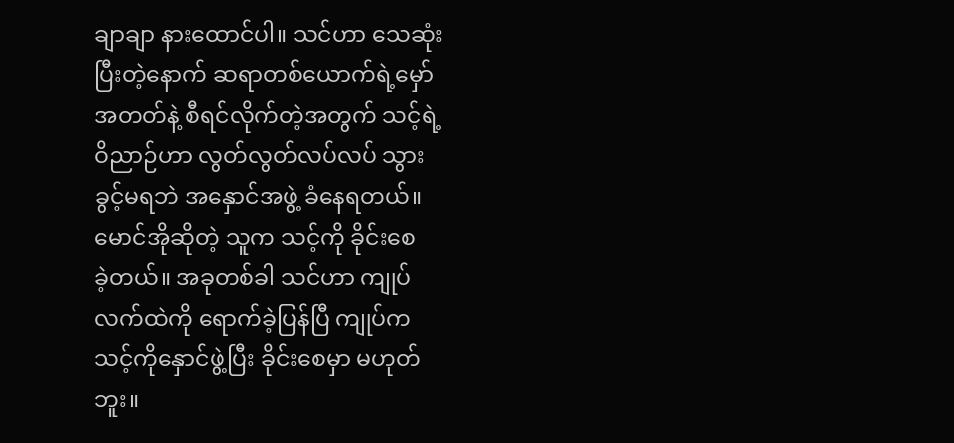ချာချာ နားထောင်ပါ။ သင်ဟာ သေဆုံး
ပြီးတဲ့နောက် ဆရာတစ်ယောက်ရဲ့မှော်
အတတ်နဲ့ စီရင်လိုက်တဲ့အတွက် သင့်ရဲ့
ဝိညာဉ်ဟာ လွတ်လွတ်လပ်လပ် သွား
ခွင့်မရဘဲ အနှောင်အဖွဲ့ ခံနေရတယ်။
မောင်အိုဆိုတဲ့ သူက သင့်ကို ခိုင်းစေ
ခဲ့တယ်။ အခုတစ်ခါ သင်ဟာ ကျုပ်
လက်ထဲကို ရောက်ခဲ့ပြန်ပြီ ကျုပ်က
သင့်ကိုနှောင်ဖွဲ့ပြီး ခိုင်းစေမှာ မဟုတ်
ဘူး။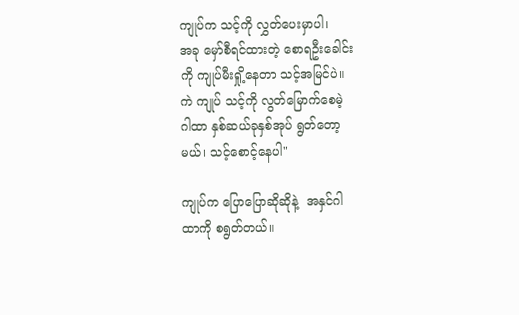ကျုပ်က သင့်ကို လွှတ်ပေးမှာပါ၊
အခု မှော်စီရင်ထားတဲ့ စောရဦးခေါင်း
ကို ကျုပ်မီးရှို့နေတာ သင့်အမြင်ပဲ။
ကဲ ကျုပ် သင့်ကို လွတ်မြောက်စေမဲ့
ဂါထာ နှစ်ဆယ်ခုနှစ်အုပ် ရွတ်တော့
မယ်၊ သင့်စောင့်နေပါ"

ကျုပ်က ပြောပြောဆိုဆိုနဲ့  အနှင်ဂါ
ထာကို စရွတ်တယ်။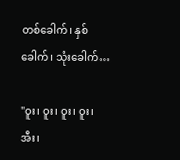တစ်ခေါက်၊ နှစ်ခေါက်၊ သုံးခေါက်…

"ဝူး၊ ဝူး၊ ဝူး၊ ဝူး၊ အီး၊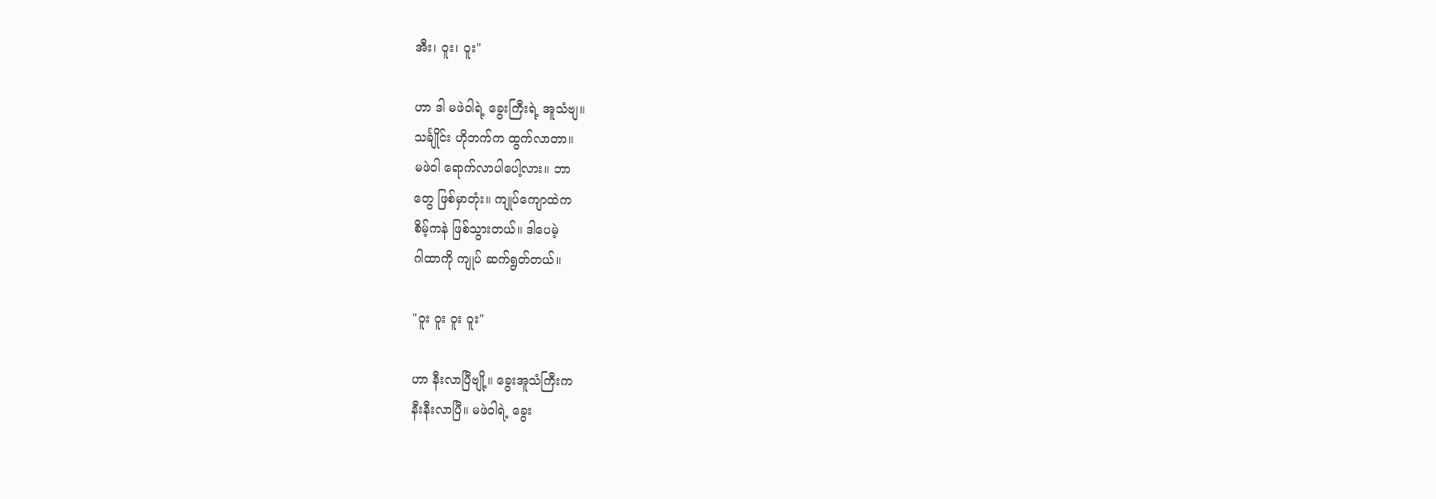အီး၊ ဝူး၊ ဝူး"

ဟာ ဒါ မဖဲဝါရဲ့ ခွေးကြီးရဲ့ အူသံဗျ။
သင်္ချိုင်း ဟိုဘက်က ထွက်လာတာ။
မဖဲဝါ ရောက်လာပါပေါ့လား။ ဘာ
တွေ ဖြစ်မှာတုံး။ ကျုပ်ကျောထဲက
စိမ့်ကနဲ ဖြစ်သွားတယ်။ ဒါပေမဲ့
ဂါထာကို ကျုပ် ဆက်ရွတ်တယ်။

"ဝူး ဝူး ဝူး ဝူး"

ဟာ နီးလာပြီဗျို့။ ခွေးအူသံကြီးက
နီးနီးလာပြီ။ မဖဲဝါရဲ့ ခွေး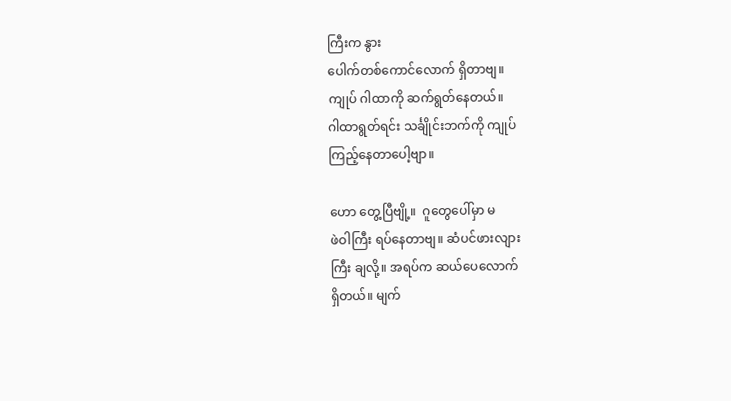ကြီးက နွား
ပေါက်တစ်ကောင်လောက် ရှိတာဗျ။
ကျုပ် ဂါထာကို ဆက်ရွတ်နေတယ်။
ဂါထာရွတ်ရင်း သင်္ချိုင်းဘက်ကို ကျုပ်
ကြည့်နေတာပေါ့ဗျာ။

ဟော တွေ့ပြီဗျို့။  ဂူတွေပေါ်မှာ မ
ဖဲဝါကြီး ရပ်နေတာဗျ။ ဆံပင်ဖားလျား
ကြီး ချလို့။ အရပ်က ဆယ်ပေလောက်
ရှိတယ်။ မျက်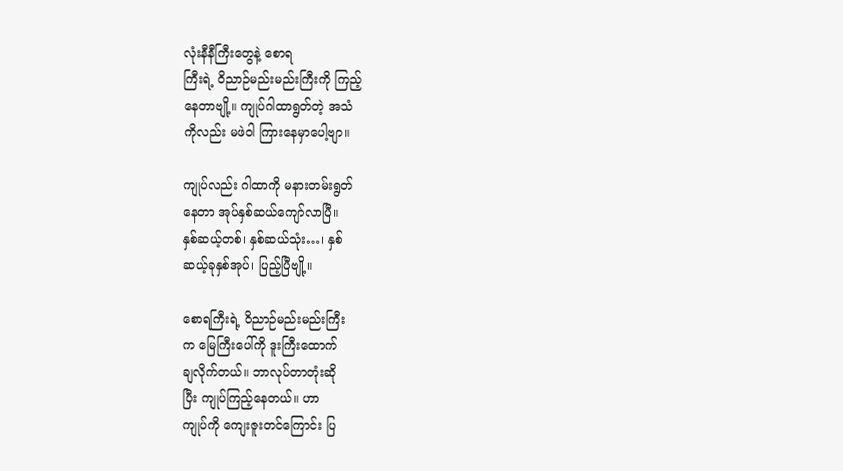လုံးနီနီကြီးတွေနဲ့ စောရ
ကြီးရဲ့ ဝိညာဉ်မည်းမည်းကြီးကို ကြည့်
နေတာဗျို့။ ကျုပ်ဂါထာရွတ်တဲ့ အသံ
ကိုလည်း မဖဲဝါ ကြားနေမှာပေါ့ဗျာ။

ကျုပ်လည်း ဂါထာကို မနားတမ်းရွတ်
နေတာ အုပ်နှစ်ဆယ်ကျော်လာပြီ။
နှစ်ဆယ့်တစ်၊ နှစ်ဆယ်သုံး…၊ နှစ်
ဆယ့်ခုနှစ်အုပ်၊ ပြည့်ပြီဗျို့။

စောရကြီးရဲ့ ဝိညာဉ်မည်းမည်းကြီး
က မြေကြီးပေါ်ကို ဒူးကြီးထောက်
ချလိုက်တယ်။ ဘာလုပ်တာတုံးဆို
ပြီး ကျုပ်ကြည့်နေတယ်။ ဟာ
ကျုပ်ကို ကျေးဇူးတင်ကြောင်း ပြ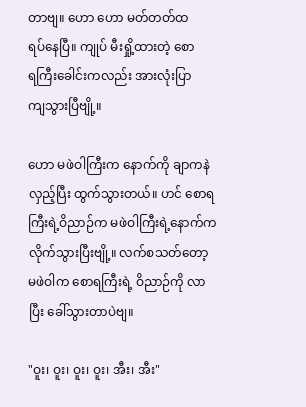တာဗျ။ ဟော ဟော မတ်တတ်ထ
ရပ်နေပြီ။ ကျုပ် မီးရှို့ထားတဲ့ စော
ရကြီးခေါင်းကလည်း အားလုံးပြာ
ကျသွားပြီဗျို့။

ဟော မဖဲဝါကြီးက နောက်ကို ချာကနဲ
လှည့်ပြီး ထွက်သွားတယ်။ ဟင် စောရ
ကြီးရဲ့ဝိညာဉ်က မဖဲဝါကြီးရဲ့နောက်က
လိုက်သွားပြီးဗျို့။ လက်စသတ်တော့
မဖဲဝါက စောရကြီးရဲ့ ဝိညာဉ်ကို လာ
ပြီး ခေါ်သွားတာပဲဗျ။

"ဝူး၊ ဝူး၊ ဝူး၊ ဝူး၊ အီး၊ အီး"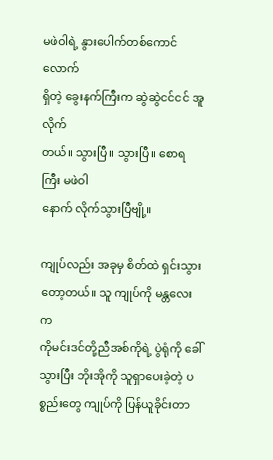မဖဲဝါရဲ့ နွားပေါက်တစ်ကောင်လောက်
ရှိတဲ့ ခွေးနက်ကြီးက ဆွဲဆွဲငင်ငင် အူလိုက်
တယ်။ သွားပြီ။ သွားပြီ။ စောရကြီး မဖဲဝါ
နောက် လိုက်သွားပြီဗျို့။

ကျုပ်လည်း အခုမှ စိတ်ထဲ ရှင်းသွား
တော့တယ်။ သူ ကျုပ်ကို မန္တလေးက
ကိုမင်းဒင်တို့ညီအစ်ကိုရဲ့ ပွဲရုံကို ခေါ်
သွားပြီး ဘိုးအိုကို သူရှာပေးခဲ့တဲ့ ပ
စ္စည်းတွေ ကျုပ်ကို ပြန်ယူခိုင်းတာ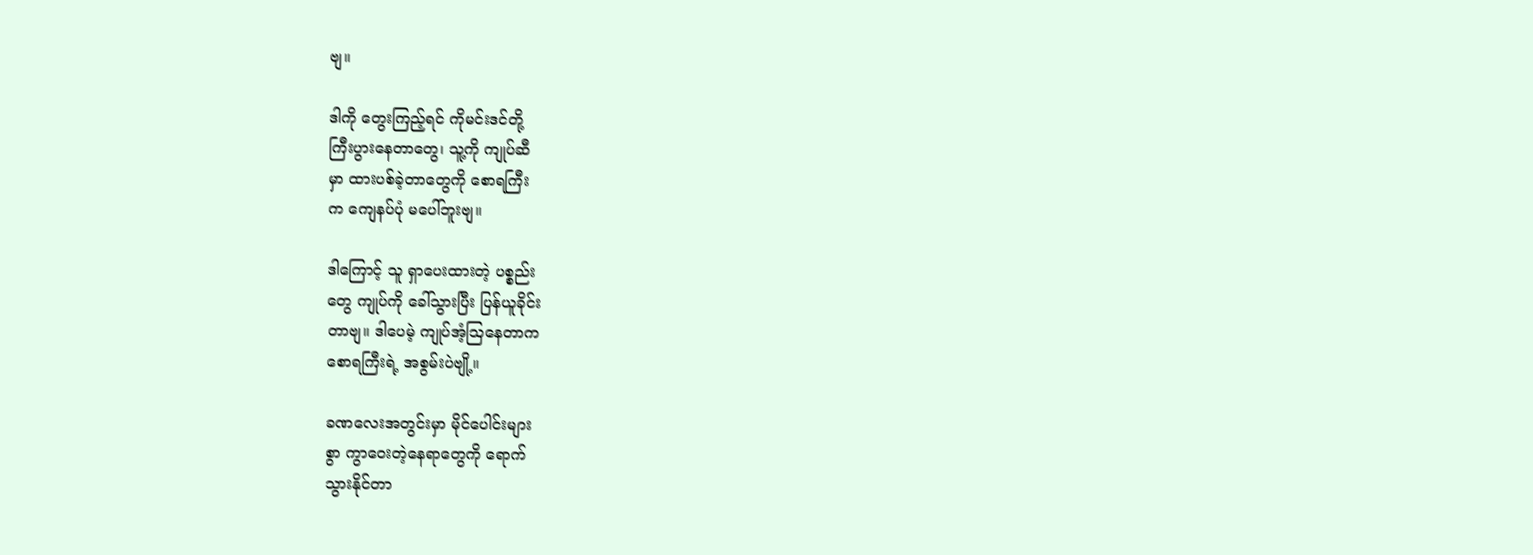ဗျ။

ဒါကို တွေးကြည့်ရင် ကိုမင်းဒင်တို့
ကြီးပွားနေတာတွေ၊ သူ့ကို ကျုပ်ဆီ
မှာ ထားပစ်ခဲ့တာတွေကို စောရကြီး
က ကျေနပ်ပုံ မပေါ်ဘူးဗျ။

ဒါကြောင့် သူ ရှာပေးထားတဲ့ ပစ္စည်း
တွေ ကျုပ်ကို ခေါ်သွားပြီး ပြန်ယူခိုင်း
တာဗျ။ ဒါပေမဲ့ ကျုပ်အံ့သြနေတာက
စောရကြီးရဲ့ အစွမ်းပဲဗျို့။

ခဏလေးအတွင်းမှာ မိုင်ပေါင်းများ
စွာ ကွာဝေးတဲ့နေရာတွေကို ရောက်
သွားနိုင်တာ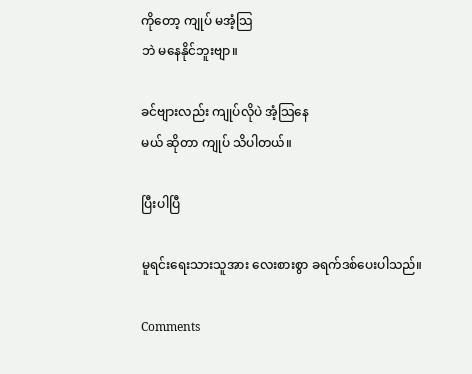ကိုတော့ ကျုပ် မအံ့သြ
ဘဲ မနေနိုင်ဘူးဗျာ။

ခင်ဗျားလည်း ကျုပ်လိုပဲ အံ့သြနေ
မယ် ဆိုတာ ကျုပ် သိပါတယ်။

ပြီးပါပြီ

မူရင်းရေးသားသူအား လေးစားစွာ ခရက်ဒစ်ပေးပါသည်။

Comments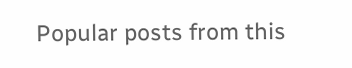Popular posts from this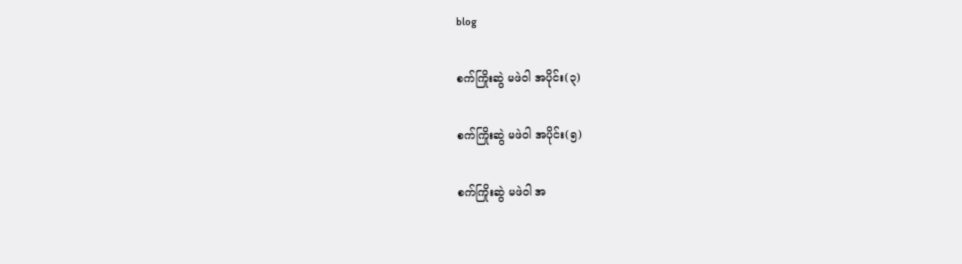blog

စက်ကြိုးဆွဲ မဖဲဝါ အပိုင်း(၃)

စက်ကြိုးဆွဲ မဖဲဝါ အပိုင်း(၅)

စက်ကြိုးဆွဲ မဖဲဝါ အ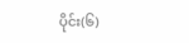ပိုင်း(၆)